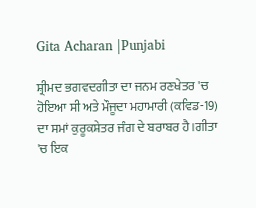Gita Acharan |Punjabi

ਸ਼੍ਰੀਮਦ ਭਗਵਦਗੀਤਾ ਦਾ ਜਨਮ ਰਣਖੇਤਰ 'ਚ ਹੋਇਆ ਸੀ ਅਤੇ ਮੌਜੂਦਾ ਮਹਾਮਾਰੀ (ਕਵਿਡ-19) ਦਾ ਸਮਾਂ ਕੁਰੂਕਸ਼ੇਤਰ ਜੰਗ ਦੇ ਬਰਾਬਰ ਹੈ।ਗੀਤਾ 'ਚ ਇਕ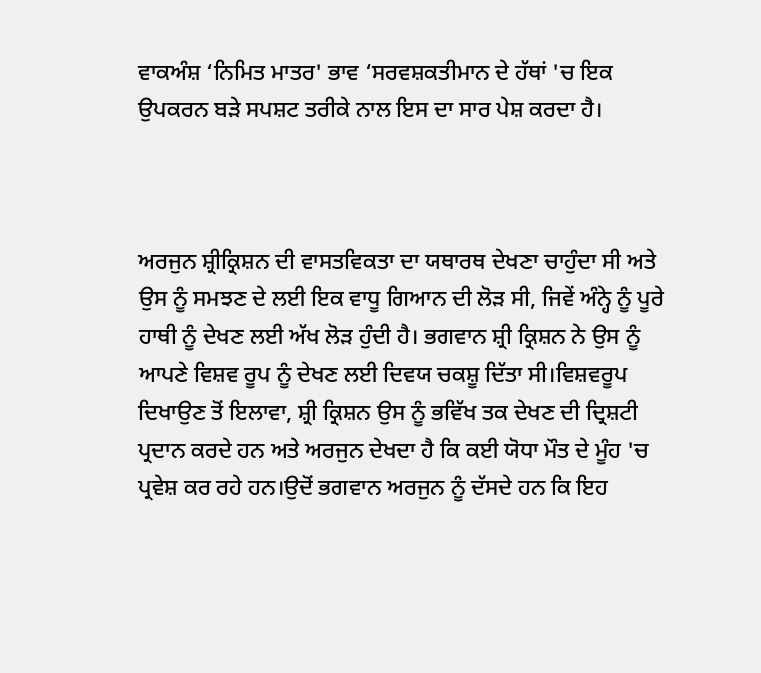ਵਾਕਅੰਸ਼ ‘ਨਿਮਿਤ ਮਾਤਰ' ਭਾਵ ‘ਸਰਵਸ਼ਕਤੀਮਾਨ ਦੇ ਹੱਥਾਂ 'ਚ ਇਕ ਉਪਕਰਨ ਬੜੇ ਸਪਸ਼ਟ ਤਰੀਕੇ ਨਾਲ ਇਸ ਦਾ ਸਾਰ ਪੇਸ਼ ਕਰਦਾ ਹੈ।



ਅਰਜੁਨ ਸ਼੍ਰੀਕ੍ਰਿਸ਼ਨ ਦੀ ਵਾਸਤਵਿਕਤਾ ਦਾ ਯਥਾਰਥ ਦੇਖਣਾ ਚਾਹੁੰਦਾ ਸੀ ਅਤੇ ਉਸ ਨੂੰ ਸਮਝਣ ਦੇ ਲਈ ਇਕ ਵਾਧੂ ਗਿਆਨ ਦੀ ਲੋੜ ਸੀ, ਜਿਵੇਂ ਅੰਨ੍ਹੇ ਨੂੰ ਪੂਰੇ ਹਾਥੀ ਨੂੰ ਦੇਖਣ ਲਈ ਅੱਖ ਲੋੜ ਹੁੰਦੀ ਹੈ। ਭਗਵਾਨ ਸ਼੍ਰੀ ਕ੍ਰਿਸ਼ਨ ਨੇ ਉਸ ਨੂੰ ਆਪਣੇ ਵਿਸ਼ਵ ਰੂਪ ਨੂੰ ਦੇਖਣ ਲਈ ਦਿਵਯ ਚਕਸ਼ੂ ਦਿੱਤਾ ਸੀ।ਵਿਸ਼ਵਰੂਪ ਦਿਖਾਉਣ ਤੋਂ ਇਲਾਵਾ, ਸ਼੍ਰੀ ਕ੍ਰਿਸ਼ਨ ਉਸ ਨੂੰ ਭਵਿੱਖ ਤਕ ਦੇਖਣ ਦੀ ਦ੍ਰਿਸ਼ਟੀ ਪ੍ਰਦਾਨ ਕਰਦੇ ਹਨ ਅਤੇ ਅਰਜੁਨ ਦੇਖਦਾ ਹੈ ਕਿ ਕਈ ਯੋਧਾ ਮੌਤ ਦੇ ਮੂੰਹ 'ਚ ਪ੍ਰਵੇਸ਼ ਕਰ ਰਹੇ ਹਨ।ਉਦੋਂ ਭਗਵਾਨ ਅਰਜੁਨ ਨੂੰ ਦੱਸਦੇ ਹਨ ਕਿ ਇਹ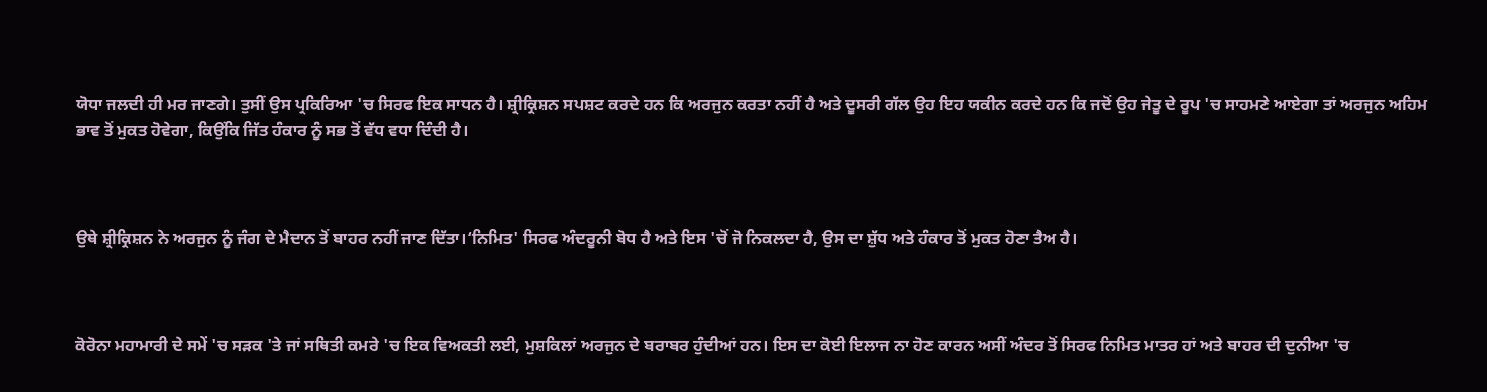ਯੋਧਾ ਜਲਦੀ ਹੀ ਮਰ ਜਾਣਗੇ। ਤੁਸੀਂ ਉਸ ਪ੍ਰਕਿਰਿਆ 'ਚ ਸਿਰਫ ਇਕ ਸਾਧਨ ਹੈ। ਸ਼੍ਰੀਕ੍ਰਿਸ਼ਨ ਸਪਸ਼ਟ ਕਰਦੇ ਹਨ ਕਿ ਅਰਜੁਨ ਕਰਤਾ ਨਹੀਂ ਹੈ ਅਤੇ ਦੂਸਰੀ ਗੱਲ ਉਹ ਇਹ ਯਕੀਨ ਕਰਦੇ ਹਨ ਕਿ ਜਦੋਂ ਉਹ ਜੇਤੂ ਦੇ ਰੂਪ 'ਚ ਸਾਹਮਣੇ ਆਏਗਾ ਤਾਂ ਅਰਜੁਨ ਅਹਿਮ ਭਾਵ ਤੋਂ ਮੁਕਤ ਹੋਵੇਗਾ, ਕਿਉਂਕਿ ਜਿੱਤ ਹੰਕਾਰ ਨੂੰ ਸਭ ਤੋਂ ਵੱਧ ਵਧਾ ਦਿੰਦੀ ਹੈ।



ਉਥੇ ਸ਼੍ਰੀਕ੍ਰਿਸ਼ਨ ਨੇ ਅਰਜੁਨ ਨੂੰ ਜੰਗ ਦੇ ਮੈਦਾਨ ਤੋਂ ਬਾਹਰ ਨਹੀਂ ਜਾਣ ਦਿੱਤਾ।‘ਨਿਮਿਤ' ਸਿਰਫ ਅੰਦਰੂਨੀ ਬੋਧ ਹੈ ਅਤੇ ਇਸ 'ਚੋਂ ਜੋ ਨਿਕਲਦਾ ਹੈ, ਉਸ ਦਾ ਸ਼ੁੱਧ ਅਤੇ ਹੰਕਾਰ ਤੋਂ ਮੁਕਤ ਹੋਣਾ ਤੈਅ ਹੈ।



ਕੋਰੋਨਾ ਮਹਾਮਾਰੀ ਦੇ ਸਮੇਂ 'ਚ ਸੜਕ 'ਤੇ ਜਾਂ ਸਥਿਤੀ ਕਮਰੇ 'ਚ ਇਕ ਵਿਅਕਤੀ ਲਈ, ਮੁਸ਼ਕਿਲਾਂ ਅਰਜੁਨ ਦੇ ਬਰਾਬਰ ਹੁੰਦੀਆਂ ਹਨ। ਇਸ ਦਾ ਕੋਈ ਇਲਾਜ ਨਾ ਹੋਣ ਕਾਰਨ ਅਸੀਂ ਅੰਦਰ ਤੋਂ ਸਿਰਫ ਨਿਮਿਤ ਮਾਤਰ ਹਾਂ ਅਤੇ ਬਾਹਰ ਦੀ ਦੁਨੀਆ 'ਚ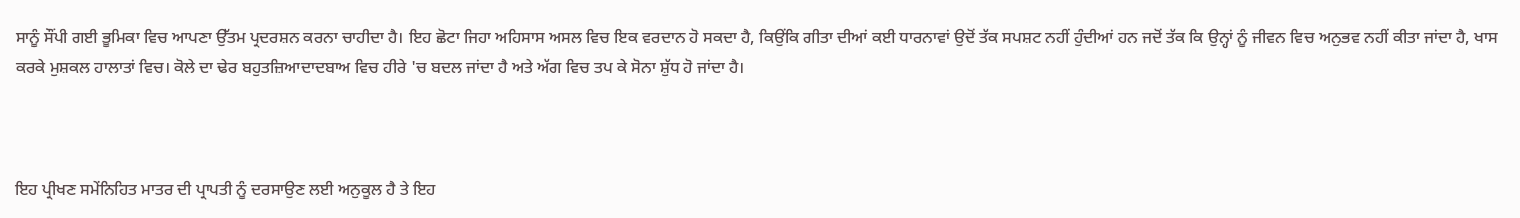ਸਾਨੂੰ ਸੌਂਪੀ ਗਈ ਭੂਮਿਕਾ ਵਿਚ ਆਪਣਾ ਉੱਤਮ ਪ੍ਰਦਰਸ਼ਨ ਕਰਨਾ ਚਾਹੀਦਾ ਹੈ। ਇਹ ਛੋਟਾ ਜਿਹਾ ਅਹਿਸਾਸ ਅਸਲ ਵਿਚ ਇਕ ਵਰਦਾਨ ਹੋ ਸਕਦਾ ਹੈ, ਕਿਉਂਕਿ ਗੀਤਾ ਦੀਆਂ ਕਈ ਧਾਰਨਾਵਾਂ ਉਦੋਂ ਤੱਕ ਸਪਸ਼ਟ ਨਹੀਂ ਹੁੰਦੀਆਂ ਹਨ ਜਦੋਂ ਤੱਕ ਕਿ ਉਨ੍ਹਾਂ ਨੂੰ ਜੀਵਨ ਵਿਚ ਅਨੁਭਵ ਨਹੀਂ ਕੀਤਾ ਜਾਂਦਾ ਹੈ, ਖਾਸ ਕਰਕੇ ਮੁਸ਼ਕਲ ਹਾਲਾਤਾਂ ਵਿਚ। ਕੋਲੇ ਦਾ ਢੇਰ ਬਹੁਤਜ਼ਿਆਦਾਦਬਾਅ ਵਿਚ ਹੀਰੇ 'ਚ ਬਦਲ ਜਾਂਦਾ ਹੈ ਅਤੇ ਅੱਗ ਵਿਚ ਤਪ ਕੇ ਸੋਨਾ ਸ਼ੁੱਧ ਹੋ ਜਾਂਦਾ ਹੈ।



ਇਹ ਪ੍ਰੀਖਣ ਸਮੇਂਨਿਹਿਤ ਮਾਤਰ ਦੀ ਪ੍ਰਾਪਤੀ ਨੂੰ ਦਰਸਾਉਣ ਲਈ ਅਨੁਕੂਲ ਹੈ ਤੇ ਇਹ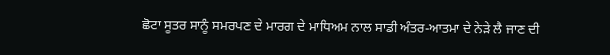ਛੋਟਾ ਸੂਤਰ ਸਾਨੂੰ ਸਮਰਪਣ ਦੇ ਮਾਰਗ ਦੇ ਮਾਧਿਅਮ ਨਾਲ ਸਾਡੀ ਅੰਤਰ-ਆਤਮਾ ਦੇ ਨੇੜੇ ਲੈ ਜਾਣ ਦੀ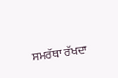ਸਮਰੱਥਾ ਰੱਖਦਾ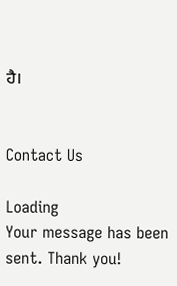ਹੈ।


Contact Us

Loading
Your message has been sent. Thank you!